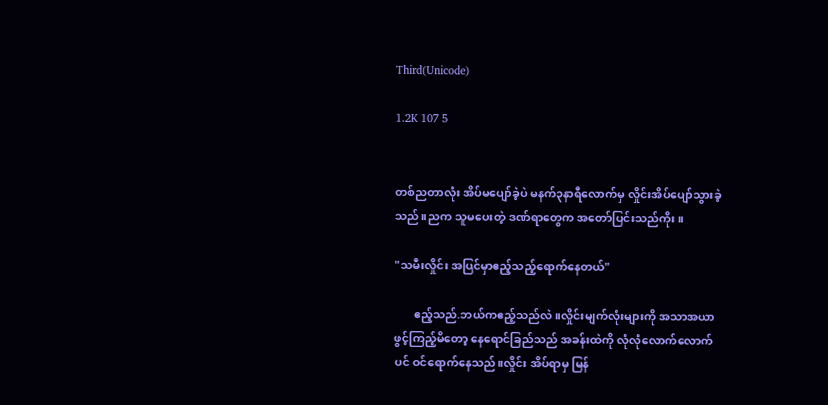Third(Unicode)

1.2K 107 5


တစ်ညတာလုံး အိပ်မပျော်ခဲ့ပဲ မနက်၃နာရီလောက်မှ လှိုင်းအိပ်ပျော်သွားခဲ့သည်။ညက သူမပေးတဲ့ ဒဏ်ရာတွေက အတော်ပြင်းသည်ကိုး။

"သမီးလှိုင်း အပြင်မှာဧည့်သည့်ရောက်နေတယ်"

       ဧည့်သည်.ဘယ်ကဧည့်သည်လဲ။လှိုင်းမျက်လုံးများကို အသာအယာဖွင့်ကြည့်မိတော့ နေရောင်ခြည်သည် အခန်းထဲကို လုံလုံလောက်လောက်ပင် ဝင်ရောက်နေသည်။လှိုင်း အိပ်ရာမှ မြန်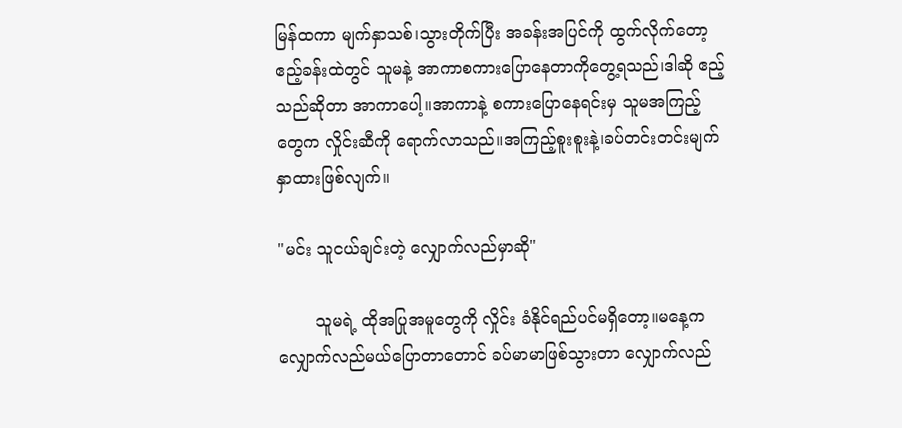မြန်ထကာ မျက်နှာသစ်၊သွားတိုက်ပြီး အခန်းအပြင်ကို ထွက်လိုက်တော့ ဧည့်ခန်းထဲတွင် သူမနဲ့ အာကာစကားပြောနေတာကိုတွေ့ရသည်၊ဒါဆို ဧည့်သည်ဆိုတာ အာကာပေါ့။အာကာနဲ့ စကားပြောနေရင်းမှ သူမအကြည့်တွေက လှိုင်းဆီကို ရောက်လာသည်။အကြည့်စူးစူးနဲ့၊ခပ်တင်းတင်းမျက်နှာထားဖြစ်လျက်။

"မင်း သူငယ်ချင်းတဲ့ လျှောက်လည်မှာဆို"

       သူမရဲ့ ထိုအပြုအမူတွေကို လှိုင်း ခံနိုင်ရည်ပင်မရှိတော့။မနေ့က လျှောက်လည်မယ်ပြောတာတောင် ခပ်မာမာဖြစ်သွားတာ လျှောက်လည်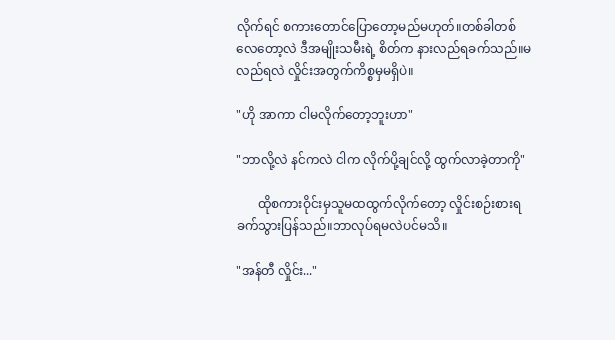လိုက်ရင် စကားတောင်ပြောတော့မည်မဟုတ်။တစ်ခါတစ်လေတော့လဲ ဒီအမျိုးသမီးရဲ့ စိတ်က နားလည်ရခက်သည်။မလည်ရလဲ လှိုင်းအတွက်ကိစ္စမှမရှိပဲ။

"ဟို အာကာ ငါမလိုက်တော့ဘူးဟာ"

"ဘာလို့လဲ နင်ကလဲ ငါက လိုက်ပို့ချင်လို့ ထွက်လာခဲ့တာကို"

       ထိုစကားဝိုင်းမှသူမထထွက်လိုက်တော့ လှိုင်းစဉ်းစားရခက်သွားပြန်သည်။ဘာလုပ်ရမလဲပင်မသိ။

"အန်တီ လှိုင်း..."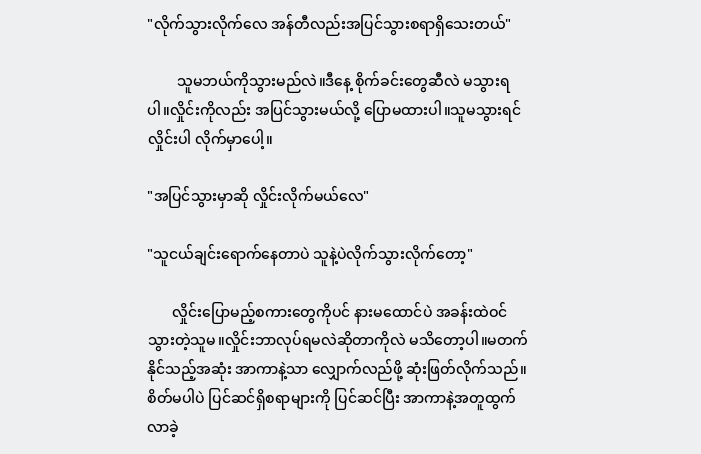"လိုက်သွားလိုက်လေ အန်တီလည်းအပြင်သွားစရာရှိသေးတယ်"

        သူမဘယ်ကိုသွားမည်လဲ။ဒီနေ့ စိုက်ခင်းတွေဆီလဲ မသွားရပါ။လှိုင်းကိုလည်း အပြင်သွားမယ်လို့ ပြောမထားပါ။သူမသွားရင် လှိုင်းပါ လိုက်မှာပေါ့။

"အပြင်သွားမှာဆို လှိုင်းလိုက်မယ်လေ"

"သူငယ်ချင်းရောက်နေတာပဲ သူနဲ့ပဲလိုက်သွားလိုက်တော့"

       လှိုင်းပြောမည့်စကားတွေကိုပင် နားမထောင်ပဲ အခန်းထဲဝင်သွားတဲ့သူမ။လှိုင်းဘာလုပ်ရမလဲဆိုတာကိုလဲ မသိတော့ပါ။မတက်နိုင်သည့်အဆုံး အာကာနဲ့သာ လျှောက်လည်ဖို့ ဆုံးဖြတ်လိုက်သည်။စိတ်မပါပဲ ပြင်ဆင်ရှိစရာများကို ပြင်ဆင်ပြီး အာကာနဲ့အတူထွက်လာခဲ့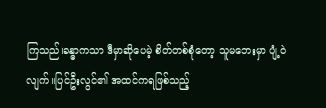ကြသည်၊ခန္ဓာကသာ ဒီမှာဆိုပေမဲ့ စိတ်တစ်စုံတော့ သူမဘေးမှာ ပျံ့ဝဲလျက်။ပြင်ဦးလွင်၏ အထင်ကရဖြစ်သည့်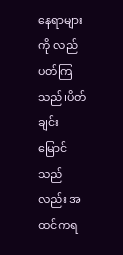နေရာများကို လည်ပတ်ကြသည်၊ပိတ်ချင်းမြောင်သည်လည်း အထင်ကရ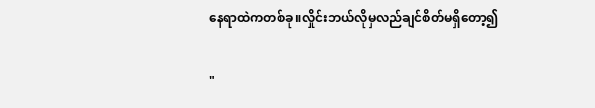နေရာထဲကတစ်ခု။လှိုင်းဘယ်လိုမှလည်ချင်စိတ်မရှိတော့၍

"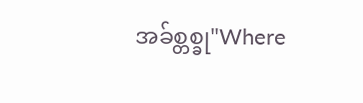အခ်စ္တစ္ခု"Where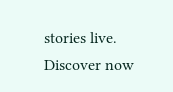stories live. Discover now